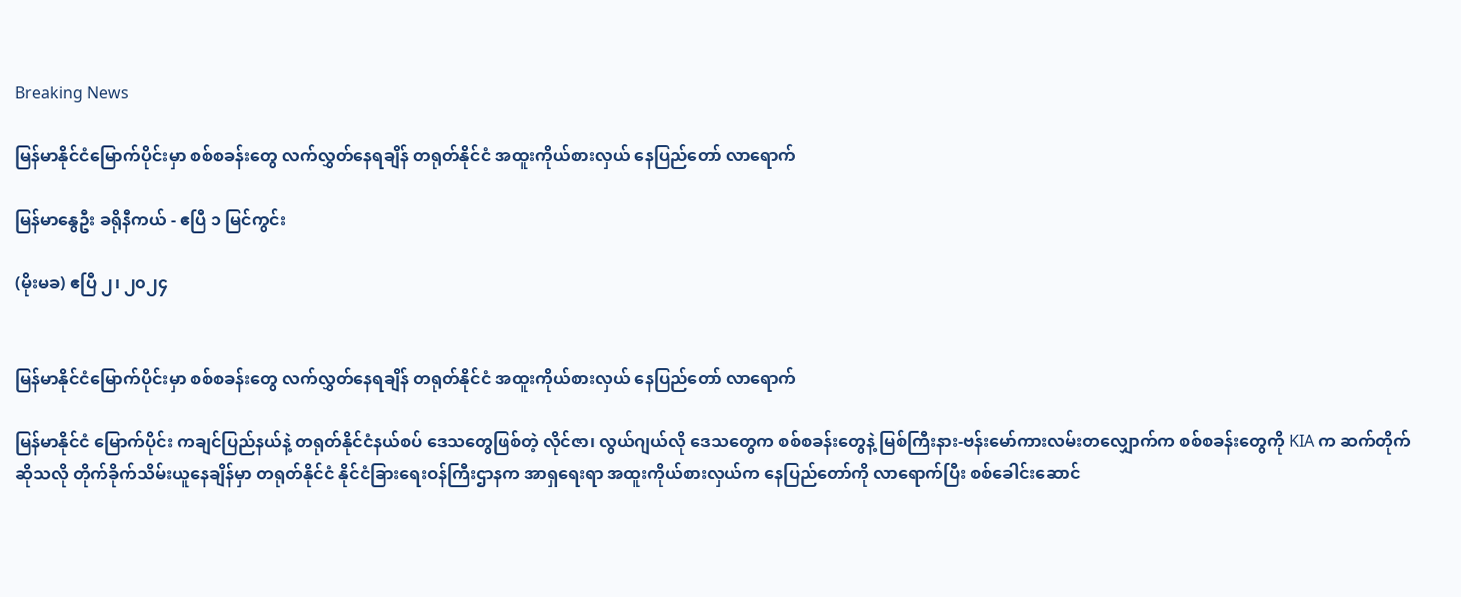Breaking News

မြန်မာနိုင်ငံမြောက်ပိုင်းမှာ စစ်စခန်းတွေ လက်လွှတ်နေရချိန် တရုတ်နိုင်ငံ အထူးကိုယ်စားလှယ် နေပြည်တော် လာရောက်

မြန်မာနွေဦး ခရိုနီကယ် - ဧပြီ ၁ မြင်ကွင်း

(မိုးမခ) ဧပြီ ၂၊ ၂၀၂၄


မြန်မာနိုင်ငံမြောက်ပိုင်းမှာ စစ်စခန်းတွေ လက်လွှတ်နေရချိန် တရုတ်နိုင်ငံ အထူးကိုယ်စားလှယ် နေပြည်တော် လာရောက်

မြန်မာနိုင်ငံ မြောက်ပိုင်း ကချင်ပြည်နယ်နဲ့ တရုတ်နိုင်ငံနယ်စပ် ဒေသတွေဖြစ်တဲ့ လိုင်ဇာ၊ လွယ်ဂျယ်လို ဒေသတွေက စစ်စခန်းတွေနဲ့ မြစ်ကြီးနား-ဗန်းမော်ကားလမ်းတလျှောက်က စစ်စခန်းတွေကို KIA က ဆက်တိုက်ဆိုသလို တိုက်ခိုက်သိမ်းယူနေချိန်မှာ တရုတ်နိုင်ငံ နိုင်ငံခြားရေးဝန်ကြီးဌာနက အာရှရေးရာ အထူးကိုယ်စားလှယ်က နေပြည်တော်ကို လာရောက်ပြီး စစ်ခေါင်းဆောင်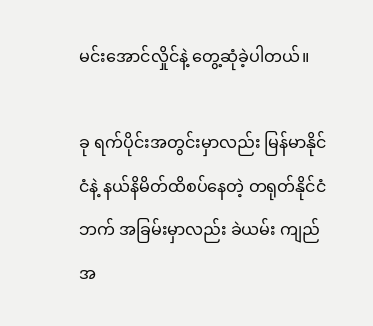မင်းအောင်လှိုင်နဲ့ တွေ့ဆုံခဲ့ပါတယ်။

ခု ရက်ပိုင်းအတွင်းမှာလည်း မြန်မာနိုင်ငံနဲ့ နယ်နိမိတ်ထိစပ်နေတဲ့ တရုတ်နိုင်ငံဘက် အခြမ်းမှာလည်း ခဲယမ်း ကျည်အ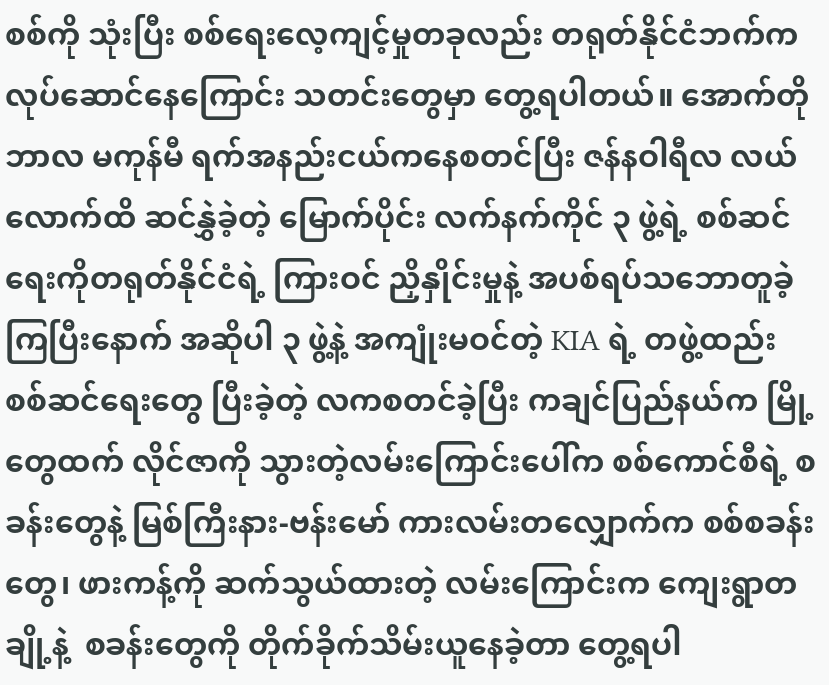စစ်ကို သုံးပြီး စစ်ရေးလေ့ကျင့်မှုတခုလည်း တရုတ်နိုင်ငံဘက်က လုပ်ဆောင်နေကြောင်း သတင်းတွေမှာ တွေ့ရပါတယ်။ အောက်တိုဘာလ မကုန်မီ ရက်အနည်းငယ်ကနေစတင်ပြီး ဇန်နဝါရီလ လယ်လောက်ထိ ဆင်နွှဲခဲ့တဲ့ မြောက်ပိုင်း လက်နက်ကိုင် ၃ ဖွဲ့ရဲ့ စစ်ဆင်ရေးကိုတရုတ်နိုင်ငံရဲ့ ကြားဝင် ညှိနှိုင်းမှုနဲ့ အပစ်ရပ်သဘောတူခဲ့ကြပြီးနောက် အဆိုပါ ၃ ဖွဲ့နဲ့ အကျုံးမဝင်တဲ့ KIA ရဲ့ တဖွဲ့ထည်း စစ်ဆင်ရေးတွေ ပြီးခဲ့တဲ့ လကစတင်ခဲ့ပြီး ကချင်ပြည်နယ်က မြို့တွေထက် လိုင်ဇာကို သွားတဲ့လမ်းကြောင်းပေါ်က စစ်ကောင်စီရဲ့ စခန်းတွေနဲ့ မြစ်ကြီးနား-ဗန်းမော် ကားလမ်းတလျှောက်က စစ်စခန်းတွေ၊ ဖားကန့်ကို ဆက်သွယ်ထားတဲ့ လမ်းကြောင်းက ကျေးရွာတချို့နဲ့  စခန်းတွေကို တိုက်ခိုက်သိမ်းယူနေခဲ့တာ တွေ့ရပါ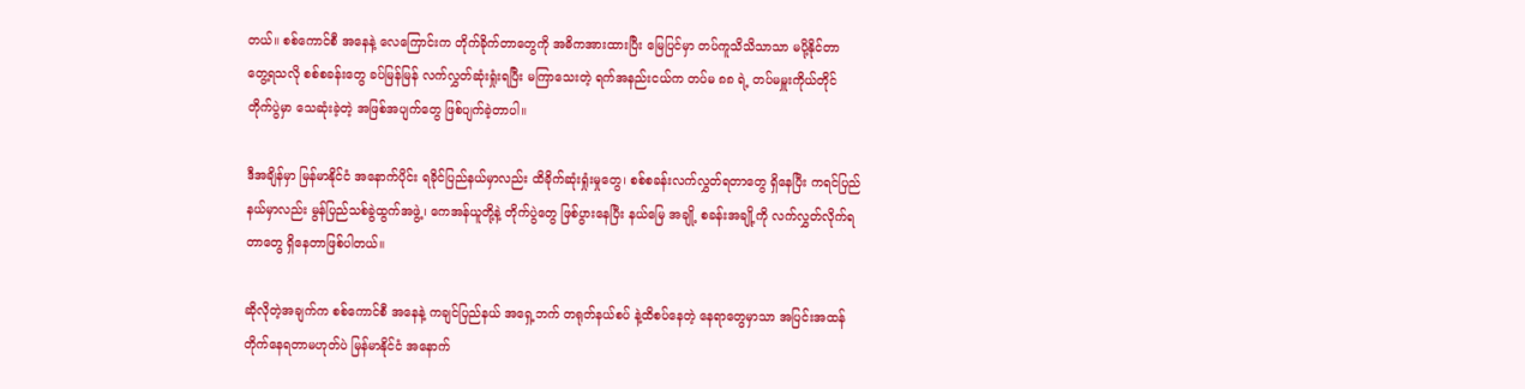တယ်။ စစ်ကောင်စီ အနေနဲ့ လေကြောင်းက တိုက်ခိုက်တာတွေကို အဓိကအားထားပြီး မြေပြင်မှာ တပ်ကူသိသိသာသာ မပို့နိုင်တာ တွေ့ရသလို စစ်စခန်းတွေ ခပ်မြန်မြန် လက်လွှတ်ဆုံးရှုံးရပြီး မကြာသေးတဲ့ ရက်အနည်းငယ်က တပ်မ ၈၈ ရဲ့ တပ်မမှူးကိုယ်တိုင် တိုက်ပွဲမှာ သေဆုံးခဲ့တဲ့ အဖြစ်အပျက်တွေ ဖြစ်ပျက်ခဲ့တာပါ။

ဒီအချိန်မှာ မြန်မာနိုင်ငံ အနောက်ပိုင်း ရခိုင်ပြည်နယ်မှာလည်း ထိခိုက်ဆုံးရှုံးမှုတွေ၊ စစ်စခန်းလက်လွှတ်ရတာတွေ ရှိနေပြီး ကရင်ပြည်နယ်မှာလည်း မွန်ပြည်သစ်ခွဲထွက်အဖွဲ့၊ ကေအန်ယူတို့နဲ့ တိုက်ပွဲတွေ ဖြစ်ပွားနေပြီး နယ်မြေ အချို့ စခန်းအချို့ကို လက်လွှတ်လိုက်ရတာတွေ ရှိနေတာဖြစ်ပါတယ်။

ဆိုလိုတဲ့အချက်က စစ်ကောင်စီ အနေနဲ့ ကချင်ပြည်နယ် အရှေ့ဘက် တရုတ်နယ်စပ် နဲ့ထိစပ်နေတဲ့ နေရာတွေမှာသာ အပြင်းအထန် တိုက်နေရတာမဟုတ်ပဲ မြန်မာနိုင်ငံ အနောက်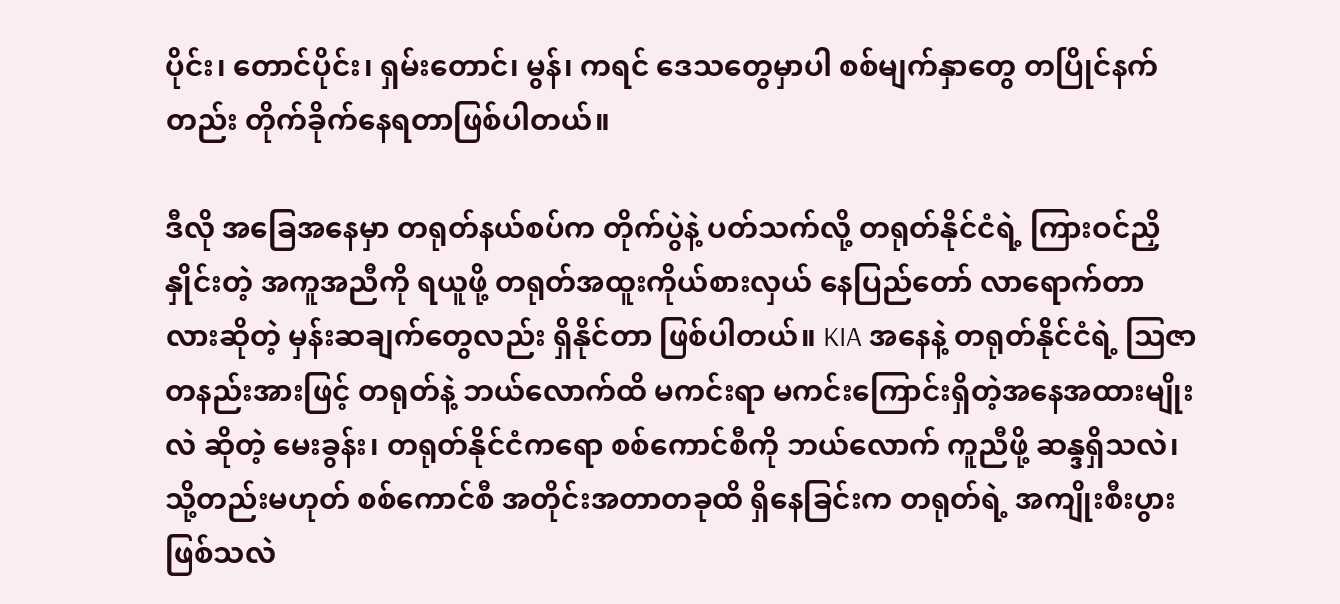ပိုင်း၊ တောင်ပိုင်း၊ ရှမ်းတောင်၊ မွန်၊ ကရင် ဒေသတွေမှာပါ စစ်မျက်နှာတွေ တပြိုင်နက်တည်း တိုက်ခိုက်နေရတာဖြစ်ပါတယ်။

ဒီလို အခြေအနေမှာ တရုတ်နယ်စပ်က တိုက်ပွဲနဲ့ ပတ်သက်လို့ တရုတ်နိုင်ငံရဲ့ ကြားဝင်ညှိနှိုင်းတဲ့ အကူအညီကို ရယူဖို့ တရုတ်အထူးကိုယ်စားလှယ် နေပြည်တော် လာရောက်တာလားဆိုတဲ့ မှန်းဆချက်တွေလည်း ရှိနိုင်တာ ဖြစ်ပါတယ်။ KIA အနေနဲ့ တရုတ်နိုင်ငံရဲ့ သြဇာ တနည်းအားဖြင့် တရုတ်နဲ့ ဘယ်လောက်ထိ မကင်းရာ မကင်းကြောင်းရှိတဲ့အနေအထားမျိုးလဲ ဆိုတဲ့ မေးခွန်း၊ တရုတ်နိုင်ငံကရော စစ်ကောင်စီကို ဘယ်လောက် ကူညီဖို့ ဆန္ဒရှိသလဲ၊ သို့တည်းမဟုတ် စစ်ကောင်စီ အတိုင်းအတာတခုထိ ရှိနေခြင်းက တရုတ်ရဲ့ အကျိုးစီးပွား ဖြစ်သလဲ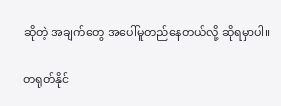ဆိုတဲ့ အချက်တွေ အပေါ်မူတည်နေတယ်လို့ ဆိုရမှာပါ။

တရုတ်နိုင်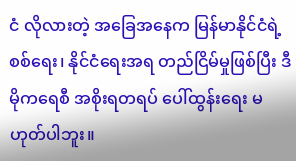ငံ လိုလားတဲ့ အခြေအနေက မြန်မာနိုင်ငံရဲ့ စစ်ရေး၊ နိုင်ငံရေးအရ တည်ငြိမ်မှုဖြစ်ပြီး ဒီမိုကရေစီ အစိုးရတရပ် ပေါ်ထွန်းရေး မဟုတ်ပါဘူး။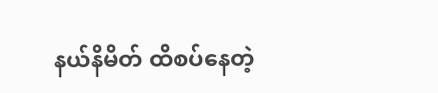နယ်နိမိတ် ထိစပ်နေတဲ့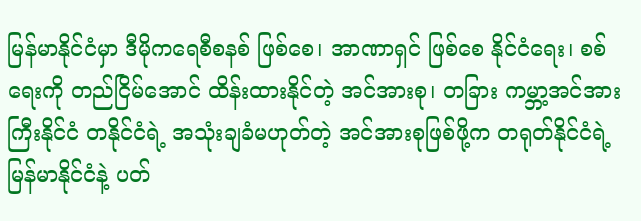မြန်မာနိုင်ငံမှာ ဒီမိုကရေစီစနစ် ဖြစ်စေ၊ အာဏာရှင် ဖြစ်စေ နိုင်ငံရေး၊ စစ်ရေးကို တည်ငြိမ်အောင် ထိန်းထားနိုင်တဲ့ အင်အားစု၊ တခြား ကမ္ဘာ့အင်အားကြီးနိုင်ငံ တနိုင်ငံရဲ့ အသုံးချခံမဟုတ်တဲ့ အင်အားစုဖြစ်ဖို့က တရုတ်နိုင်ငံရဲ့ မြန်မာနိုင်ငံနဲ့ ပတ်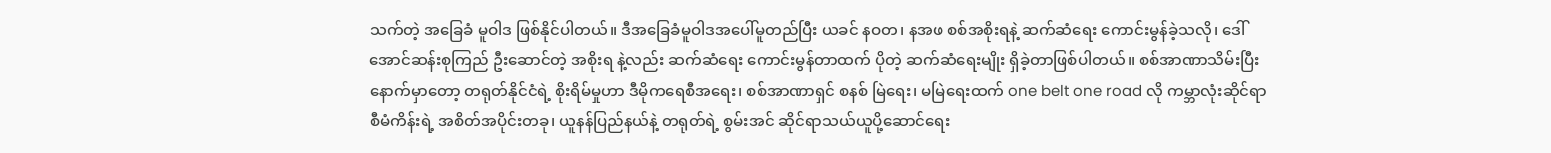သက်တဲ့ အခြေခံ မူဝါဒ ဖြစ်နိုင်ပါတယ်။ ဒီအခြေခံမူဝါဒအပေါ်မူတည်ပြီး ယခင် နဝတ၊ နအဖ စစ်အစိုးရနဲ့ ဆက်ဆံရေး ကောင်းမွန်ခဲ့သလို၊ ဒေါ်အောင်ဆန်းစုကြည် ဦးဆောင်တဲ့ အစိုးရ နဲ့လည်း ဆက်ဆံရေး ကောင်းမွန်တာထက် ပိုတဲ့ ဆက်ဆံရေးမျိုး ရှိခဲ့တာဖြစ်ပါတယ်။ စစ်အာဏာသိမ်းပြီးနောက်မှာတော့ တရုတ်နိုင်ငံရဲ့ စိုးရိမ်မှုဟာ ဒီမိုကရေစီအရေး၊ စစ်အာဏာရှင် စနစ် မြဲရေး၊ မမြဲရေးထက် one belt one road လို ကမ္ဘာလုံးဆိုင်ရာ စီမံကိန်းရဲ့ အစိတ်အပိုင်းတခု၊ ယူနန်ပြည်နယ်နဲ့ တရုတ်ရဲ့ စွမ်းအင် ဆိုင်ရာသယ်ယူပို့ဆောင်ရေး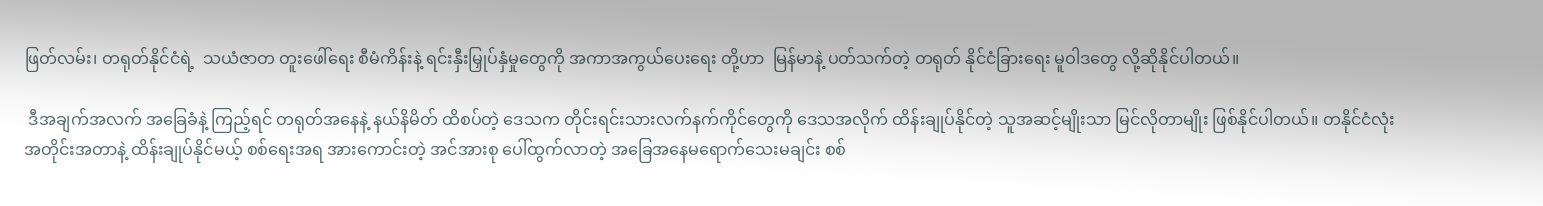ဖြတ်လမ်း၊ တရုတ်နိုင်ငံရဲ့  သယံဇာတ တူးဖေါ်ရေး စီမံကိန်းနဲ့ ရင်းနှီးမြှုပ်နှံမှုတွေကို အကာအကွယ်ပေးရေး တို့ဟာ  မြန်မာနဲ့ ပတ်သက်တဲ့ တရုတ် နိုင်ငံခြားရေး မူဝါဒတွေ လို့ဆိုနိုင်ပါတယ်။

 ဒီအချက်အလက် အခြေခံနဲ့ ကြည့်ရင် တရုတ်အနေနဲ့ နယ်နိမိတ် ထိစပ်တဲ့ ဒေသက တိုင်းရင်းသားလက်နက်ကိုင်တွေကို ဒေသအလိုက် ထိန်းချုပ်နိုင်တဲ့ သူအဆင့်မျိုးသာ မြင်လိုတာမျိုး ဖြစ်နိုင်ပါတယ်။ တနိုင်ငံလုံးအတိုင်းအတာနဲ့ ထိန်းချုပ်နိုင်မယ့် စစ်ရေးအရ အားကောင်းတဲ့ အင်အားစု ပေါ်ထွက်လာတဲ့ အခြေအနေမရောက်သေးမချင်း စစ်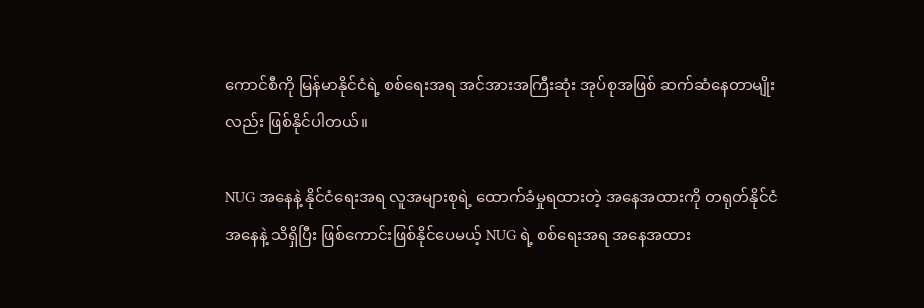ကောင်စီကို မြန်မာနိုင်ငံရဲ့ စစ်ရေးအရ အင်အားအကြီးဆုံး အုပ်စုအဖြစ် ဆက်ဆံနေတာမျိုးလည်း ဖြစ်နိုင်ပါတယ်။

NUG အနေနဲ့ နိုင်ငံရေးအရ လူအများစုရဲ့ ထောက်ခံမှုရထားတဲ့ အနေအထားကို တရုတ်နိုင်ငံအနေနဲ့ သိရှိပြီး ဖြစ်ကောင်းဖြစ်နိုင်ပေမယ့် NUG ရဲ့ စစ်ရေးအရ အနေအထား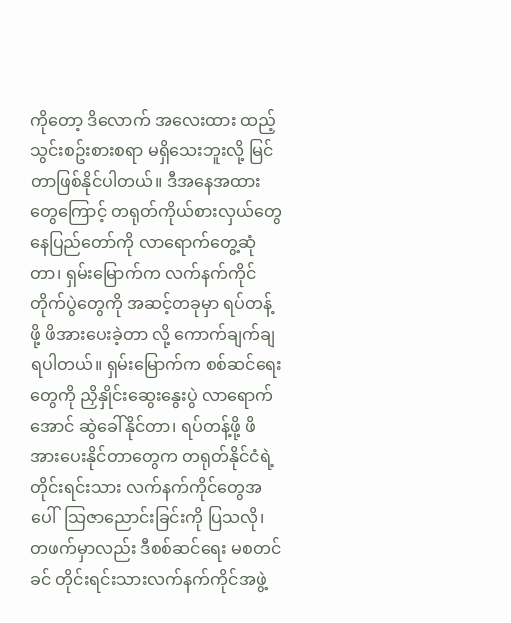ကိုတော့ ဒိလောက် အလေးထား ထည့်သွင်းစဥ်းစားစရာ မရှိသေးဘူးလို့ မြင်တာဖြစ်နိုင်ပါတယ်။ ဒီအနေအထားတွေကြောင့် တရုတ်ကိုယ်စားလှယ်တွေ နေပြည်တော်ကို လာရောက်တွေ့ဆုံတာ၊ ရှမ်းမြောက်က လက်နက်ကိုင် တိုက်ပွဲတွေကို အဆင့်တခုမှာ ရပ်တန့်ဖို့ ဖိအားပေးခဲ့တာ လို့ ကောက်ချက်ချရပါတယ်။ ရှမ်းမြောက်က စစ်ဆင်ရေးတွေကို ညှိနှိုင်းဆွေးနွေးပွဲ လာရောက်အောင် ဆွဲခေါ်နိုင်တာ၊ ရပ်တန့်ဖို့ ဖိအားပေးနိုင်တာတွေက တရုတ်နိုင်ငံရဲ့ တိုင်းရင်းသား လက်နက်ကိုင်တွေအပေါ်  သြဇာညောင်းခြင်းကို ပြသလို၊ တဖက်မှာလည်း ဒီစစ်ဆင်ရေး မစတင်ခင် တိုင်းရင်းသားလက်နက်ကိုင်အဖွဲ့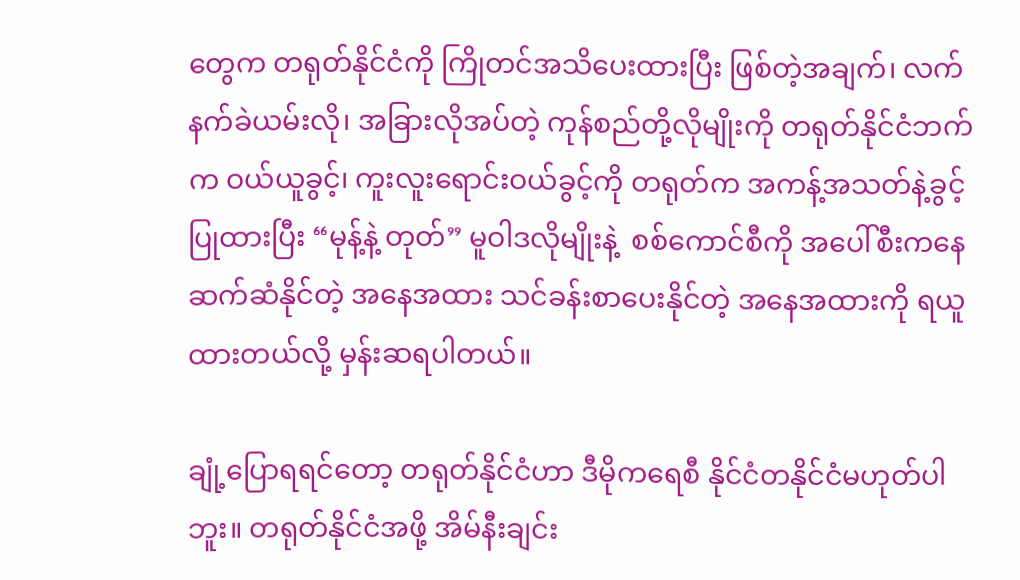တွေက တရုတ်နိုင်ငံကို ကြိုတင်အသိပေးထားပြီး ဖြစ်တဲ့အချက်၊ လက်နက်ခဲယမ်းလို၊ အခြားလိုအပ်တဲ့ ကုန်စည်တို့လိုမျိုးကို တရုတ်နိုင်ငံဘက်က ဝယ်ယူခွင့်၊ ကူးလူးရောင်းဝယ်ခွင့်ကို တရုတ်က အကန့်အသတ်နဲ့ခွင့်ပြုထားပြီး “မုန့်နဲ့ တုတ်” မူဝါဒလိုမျိုးနဲ့  စစ်ကောင်စီကို အပေါ်စီးကနေ ဆက်ဆံနိုင်တဲ့ အနေအထား သင်ခန်းစာပေးနိုင်တဲ့ အနေအထားကို ရယူထားတယ်လို့ မှန်းဆရပါတယ်။

ချုံ့ပြောရရင်တော့ တရုတ်နိုင်ငံဟာ ဒီမိုကရေစီ နိုင်ငံတနိုင်ငံမဟုတ်ပါဘူး။ တရုတ်နိုင်ငံအဖို့ အိမ်နီးချင်း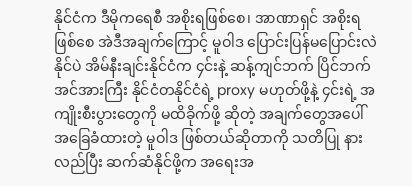နိုင်ငံက ဒီမိုကရေစီ အစိုးရဖြစ်စေ၊ အာဏာရှင် အစိုးရဖြစ်စေ အဲဒီအချက်ကြောင့် မူဝါဒ ပြောင်းပြန်မပြောင်းလဲ နိုင်ပဲ အိမ်နီးချင်းနိုင်ငံက ၄င်းနဲ့ ဆန့်ကျင်ဘက် ပြိင်ဘက်အင်အားကြီး နိုင်ငံတနိုင်ငံရဲ့ proxy မဟုတ်ဖို့နဲ့ ၄င်းရဲ့ အကျိုးစီးပွားတွေကို မထိခိုက်ဖို့ ဆိုတဲ့ အချက်တွေအပေါ် အခြေခံထားတဲ့ မူဝါဒ ဖြစ်တယ်ဆိုတာကို သတိပြု နားလည်ပြီး ဆက်ဆံနိုင်ဖို့က အရေးအ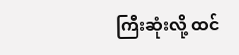ကြီးဆုံးလို့ ထင်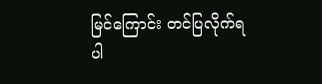မြင်ကြောင်း တင်ပြလိုက်ရပါ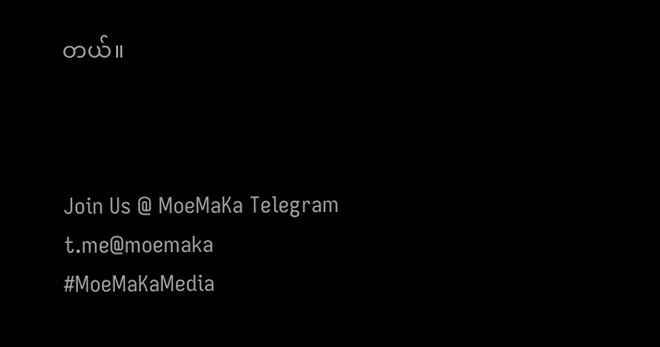တယ်။



Join Us @ MoeMaKa Telegram
t.me@moemaka
#MoeMaKaMedia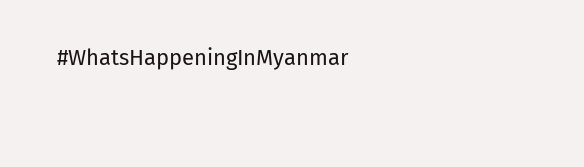#WhatsHappeningInMyanmar